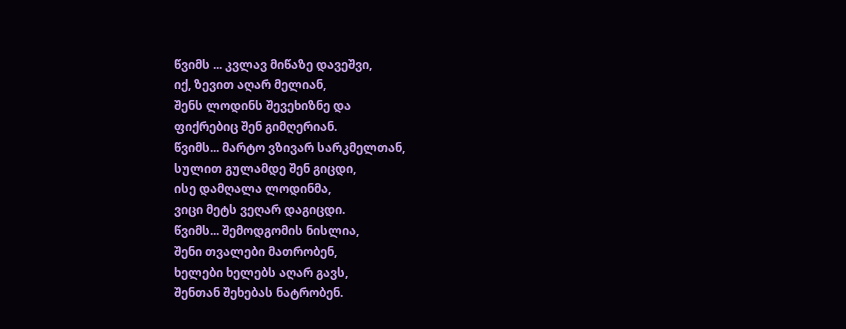წვიმს ... კვლავ მიწაზე დავეშვი,
იქ, ზევით აღარ მელიან,
შენს ლოდინს შევეხიზნე და
ფიქრებიც შენ გიმღერიან.
წვიმს... მარტო ვზივარ სარკმელთან,
სულით გულამდე შენ გიცდი,
ისე დამღალა ლოდინმა,
ვიცი მეტს ვეღარ დაგიცდი.
წვიმს... შემოდგომის ნისლია,
შენი თვალები მათრობენ,
ხელები ხელებს აღარ გავს,
შენთან შეხებას ნატრობენ.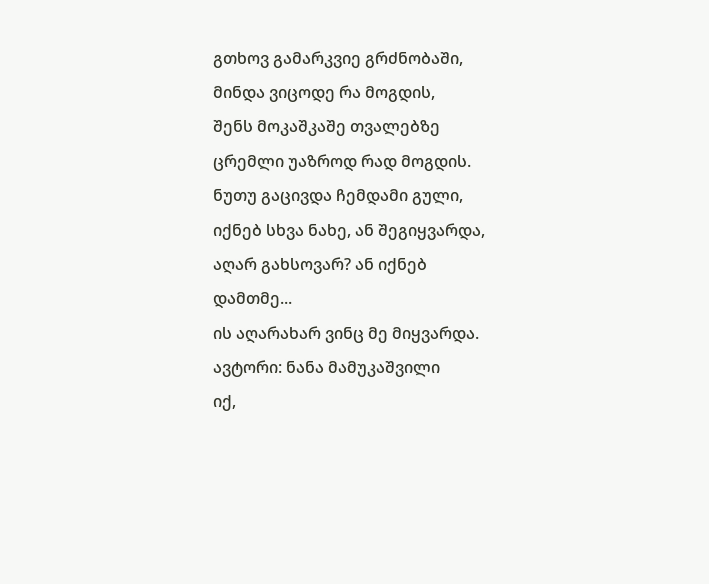გთხოვ გამარკვიე გრძნობაში,
მინდა ვიცოდე რა მოგდის,
შენს მოკაშკაშე თვალებზე
ცრემლი უაზროდ რად მოგდის.
ნუთუ გაცივდა ჩემდამი გული,
იქნებ სხვა ნახე, ან შეგიყვარდა,
აღარ გახსოვარ? ან იქნებ დამთმე...
ის აღარახარ ვინც მე მიყვარდა.
ავტორი: ნანა მამუკაშვილი
იქ,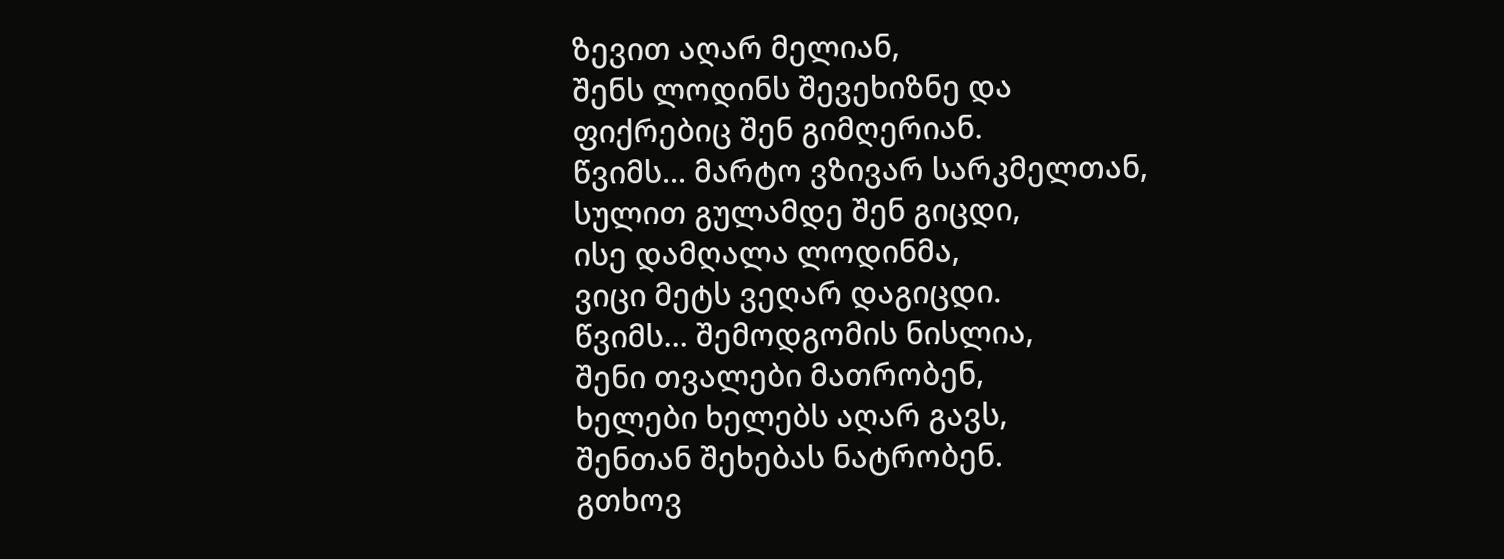ზევით აღარ მელიან,
შენს ლოდინს შევეხიზნე და
ფიქრებიც შენ გიმღერიან.
წვიმს... მარტო ვზივარ სარკმელთან,
სულით გულამდე შენ გიცდი,
ისე დამღალა ლოდინმა,
ვიცი მეტს ვეღარ დაგიცდი.
წვიმს... შემოდგომის ნისლია,
შენი თვალები მათრობენ,
ხელები ხელებს აღარ გავს,
შენთან შეხებას ნატრობენ.
გთხოვ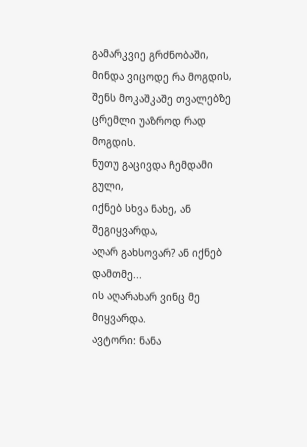გამარკვიე გრძნობაში,
მინდა ვიცოდე რა მოგდის,
შენს მოკაშკაშე თვალებზე
ცრემლი უაზროდ რად მოგდის.
ნუთუ გაცივდა ჩემდამი გული,
იქნებ სხვა ნახე, ან შეგიყვარდა,
აღარ გახსოვარ? ან იქნებ დამთმე...
ის აღარახარ ვინც მე მიყვარდა.
ავტორი: ნანა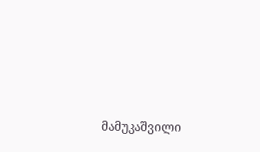მამუკაშვილი